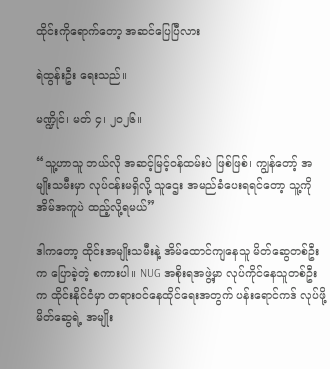ထိုင်းကိုရောက်တော့ အဆင်ပြေပြီလား

ရဲထွန်းဦး ရေးသည်။

မဏ္ဍိုင်၊ မတ် ၄၊ ၂၀၂၆။

“သူ့ဟာသူ ဘယ်လို အဆင့်မြင့်ဝန်ထမ်းပဲ ဖြစ်ဖြစ်၊ ကျွန်တော့် အမျိုးသမီးမှာ လုပ်ငန်းမရှိလို့ သူဌေး အမည်ခံပေးရရင်တော့ သူ့ကို အိမ်အကူပဲ ထည့်လို့ရမယ်”

ဒါကတော့ ထိုင်းအမျိုးသမီးနဲ့ အိမ်ထောင်ကျနေသူ မိတ်ဆွေတစ်ဦးက ပြောခဲ့တဲ့ စကားပါ။ NUG အစိုးရအဖွဲ့မှာ လုပ်ကိုင်နေသူတစ်ဦးက ထိုင်းနိုင်ငံမှာ တရားဝင်နေထိုင်ရေးအတွက် ပန်းရောင်ကဒ် လုပ်ဖို့ မိတ်ဆွေရဲ့ အမျိုး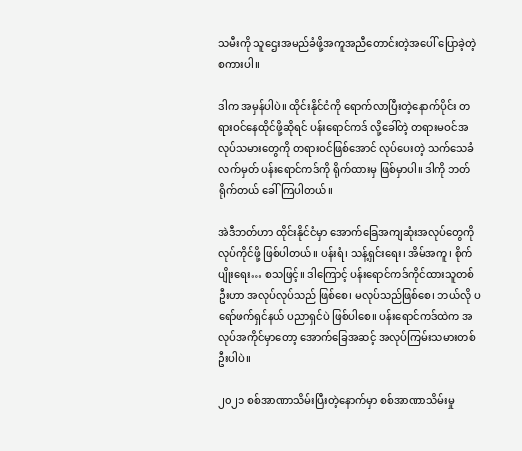သမီးကို သူဌေးအမည်ခံဖို့အကူအညီတောင်းတဲ့အပေါ် ပြောခဲ့တဲ့ စကားပါ။

ဒါက အမှန်ပါပဲ။ ထိုင်းနိုင်ငံကို ရောက်လာပြီးတဲ့နောက်ပိုင်း တရားဝင်နေထိုင်ဖို့ဆိုရင် ပန်းရောင်ကဒ် လို့ခေါ်တဲ့ တရားမဝင်အလုပ်သမားတွေကို တရားဝင်ဖြစ်အောင် လုပ်ပေးတဲ့ သက်သေခံလက်မှတ် ပန်းရောင်ကဒ်ကို ရိုက်ထားမှ ဖြစ်မှာပါ။ ဒါကို ဘတ်ရိုက်တယ် ခေါ်ကြပါတယ်။

အဲဒီဘတ်ဟာ ထိုင်းနိုင်ငံမှာ အောက်ခြေအကျဆုံးအလုပ်တွေကို လုပ်ကိုင်ဖို့ ဖြစ်ပါတယ်။ ပန်းရံ၊ သန့်ရှင်းရေး၊ အိမ်အကူ၊ စိုက်ပျိုးရေး… စသဖြင့်။ ဒါကြောင့် ပန်းရောင်ကဒ်ကိုင်ထားသူတစ်ဦးဟာ အလုပ်လုပ်သည် ဖြစ်စေ၊ မလုပ်သည်ဖြစ်စေ၊ ဘယ်လို ပရော်ဖက်ရှင်နယ် ပညာရှင်ပဲ ဖြစ်ပါစေ။ ပန်းရောင်ကဒ်ထဲက အလုပ်အကိုင်မှာတော့ အောက်ခြေအဆင့် အလုပ်ကြမ်းသမားတစ်ဦးပါပဲ။

၂၀၂၁ စစ်အာဏာသိမ်းပြီးတဲ့နောက်မှာ စစ်အာဏာသိမ်းမှု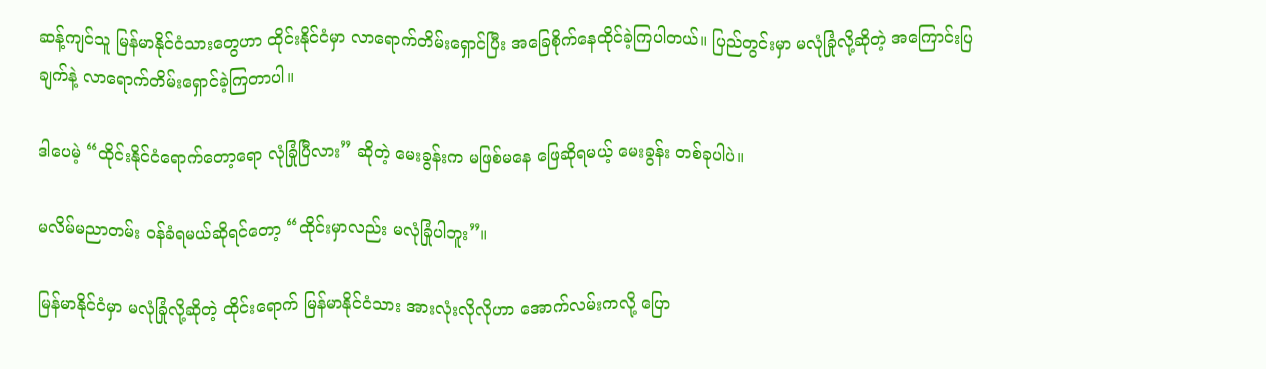ဆန့်ကျင်သူ မြန်မာနိုင်ငံသားတွေဟာ ထိုင်းနိုင်ငံမှာ လာရောက်တိမ်းရှောင်ပြီး အခြေစိုက်နေထိုင်ခဲ့ကြပါတယ်။ ပြည်တွင်းမှာ မလုံခြုံလို့ဆိုတဲ့ အကြောင်းပြချက်နဲ့ လာရောက်တိမ်းရှောင်ခဲ့ကြတာပါ။

ဒါပေမဲ့ “ထိုင်းနိုင်ငံရောက်တော့ရော လုံခြုံပြီလား” ဆိုတဲ့ မေးခွန်းက မဖြစ်မနေ ဖြေဆိုရမယ့် မေးခွန်း တစ်ခုပါပဲ။

မလိမ်မညာတမ်း ဝန်ခံရမယ်ဆိုရင်တော့ “ထိုင်းမှာလည်း မလုံခြုံပါဘူး”။

မြန်မာနိုင်ငံမှာ မလုံခြုံလို့ဆိုတဲ့ ထိုင်းရောက် မြန်မာနိုင်ငံသား အားလုံးလိုလိုဟာ အောက်လမ်းကလို့ ပြော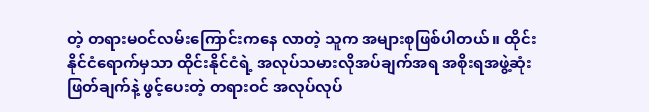တဲ့ တရားမဝင်လမ်းကြောင်းကနေ လာတဲ့ သူက အများစုဖြစ်ပါတယ်။ ထိုင်းနိုင်ငံရောက်မှသာ ထိုင်းနိုင်ငံရဲ့ အလုပ်သမားလိုအပ်ချက်အရ အစိုးရအဖွဲ့ဆုံးဖြတ်ချက်နဲ့ ဖွင့်ပေးတဲ့ တရားဝင် အလုပ်လုပ်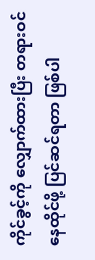ကိုင်ခွင့်ကို လျှောက်ထားပြီး တရားဝင်နေထိုင်ဖို့ ပြင်ဆင်ရတာ ဖြစ်ပါ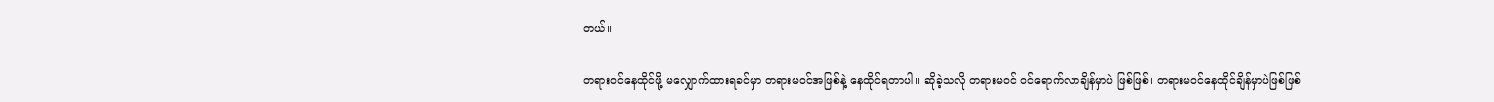တယ်။

တရားဝင်နေထိုင်ဖို့ မလျှောက်ထားရခင်မှာ တရားမဝင်အဖြစ်နဲ့ နေထိုင်ရတာပါ။ ဆိုခဲ့သလို တရားမဝင် ဝင်ရောက်လာချိန်မှာပဲ ဖြစ်ဖြစ်၊ တရားမဝင်နေထိုင်ချိန်မှာပဲဖြစ်ဖြစ်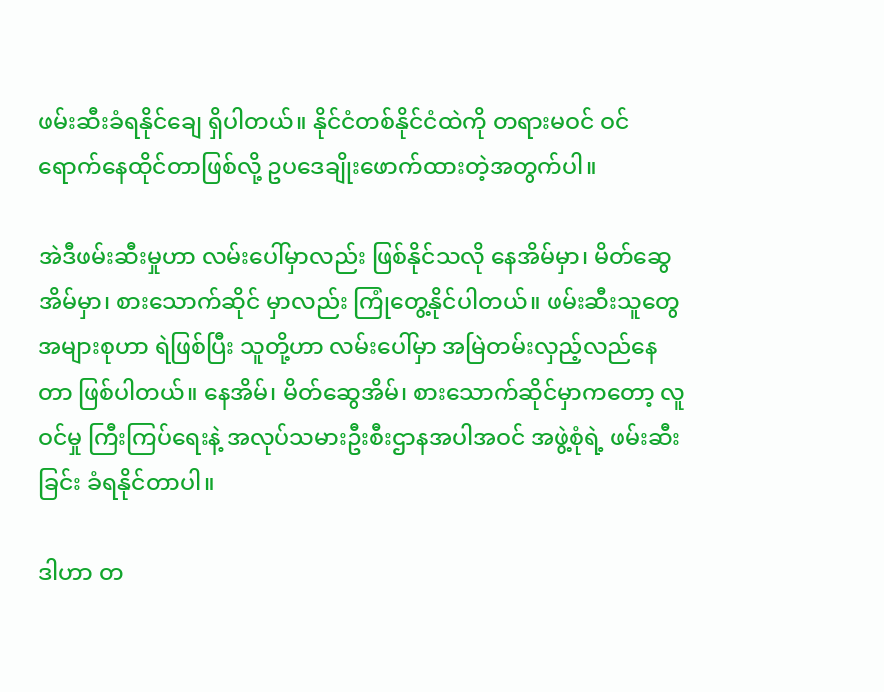ဖမ်းဆီးခံရနိုင်ချေ ရှိပါတယ်။ နိုင်ငံတစ်နိုင်ငံထဲကို တရားမဝင် ဝင်ရောက်နေထိုင်တာဖြစ်လို့ ဥပဒေချိုးဖောက်ထားတဲ့အတွက်ပါ။

အဲဒီဖမ်းဆီးမှုဟာ လမ်းပေါ်မှာလည်း ဖြစ်နိုင်သလို နေအိမ်မှာ၊ မိတ်ဆွေအိမ်မှာ၊ စားသောက်ဆိုင် မှာလည်း ကြုံတွေ့နိုင်ပါတယ်။ ဖမ်းဆီးသူတွေအများစုဟာ ရဲဖြစ်ပြီး သူတို့ဟာ လမ်းပေါ်မှာ အမြဲတမ်းလှည့်လည်နေတာ ဖြစ်ပါတယ်။ နေအိမ်၊ မိတ်ဆွေအိမ်၊ စားသောက်ဆိုင်မှာကတော့ လူဝင်မှု ကြီးကြပ်ရေးနဲ့ အလုပ်သမားဦးစီးဌာနအပါအဝင် အဖွဲ့စုံရဲ့ ဖမ်းဆီးခြင်း ခံရနိုင်တာပါ။

ဒါဟာ တ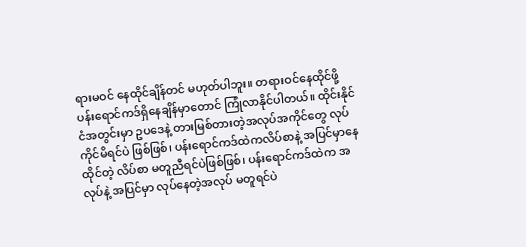ရားမဝင် နေထိုင်ချိန်တင် မဟုတ်ပါဘူး။ တရားဝင်နေထိုင်ဖို့ ပန်းရောင်ကဒ်ရှိနေချိန်မှာတောင် ကြုံလာနိုင်ပါတယ်။ ထိုင်းနိုင်ငံအတွင်းမှာ ဥပဒေနဲ့ တားမြစ်တားတဲ့အလုပ်အကိုင်တွေ လုပ်ကိုင်မိရင်ပဲ ဖြစ်ဖြစ်၊ ပန်းရောင်ကဒ်ထဲကလိပ်စာနဲ့ အပြင်မှာနေထိုင်တဲ့ လိပ်စာ မတူညီရင်ပဲဖြစ်ဖြစ်၊ ပန်းရောင်ကဒ်ထဲက အလုပ်နဲ့ အပြင်မှာ လုပ်နေတဲ့အလုပ် မတူရင်ပဲ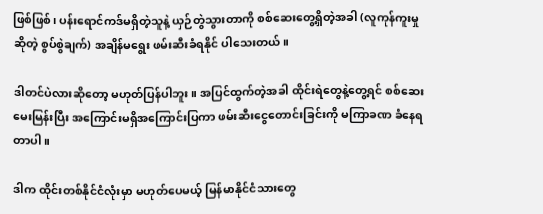ဖြစ်ဖြစ်၊ ပန်းရောင်ကဒ်မရှိတဲ့သူနဲ့ ယှဉ်တွဲသွားတာကို စစ်ဆေးတွေ့ရှိတဲ့အခါ (လူကုန်ကူးမှုဆိုတဲ့ စွပ်စွဲချက်) အချိန်မရွေး ဖမ်းဆီးခံရနိုင် ပါသေးတယ်။

ဒါတင်ပဲလားဆိုတော့ မဟုတ်ပြန်ပါဘူး။ အပြင်ထွက်တဲ့အခါ ထိုင်းရဲတွေနဲ့တွေ့ရင် စစ်ဆေးမေးမြန်းပြီး အကြောင်းမရှိအကြောင်းပြကာ ဖမ်းဆီးငွေတောင်းခြင်းကို မကြာခဏ ခံနေရတာပါ။

ဒါက ထိုင်းတစ်နိုင်ငံလုံးမှာ မဟုတ်ပေမယ့် မြန်မာနိုင်ငံသားတွေ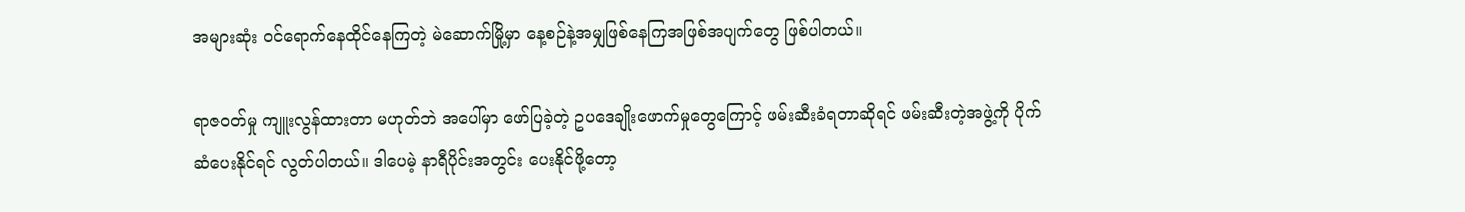အများဆုံး ဝင်ရောက်နေထိုင်နေကြတဲ့ မဲဆောက်မြို့မှာ နေ့စဉ်နဲ့အမျှဖြစ်နေကြအဖြစ်အပျက်တွေ ဖြစ်ပါတယ်။

ရာဇဝတ်မှု ကျူးလွန်ထားတာ မဟုတ်ဘဲ အပေါ်မှာ ဖော်ပြခဲ့တဲ့ ဥပဒေချိုးဖောက်မှုတွေကြောင့် ဖမ်းဆီးခံရတာဆိုရင် ဖမ်းဆီးတဲ့အဖွဲ့ကို ပိုက်ဆံပေးနိုင်ရင် လွတ်ပါတယ်။ ဒါပေမဲ့ နာရီပိုင်းအတွင်း ပေးနိုင်ဖို့တော့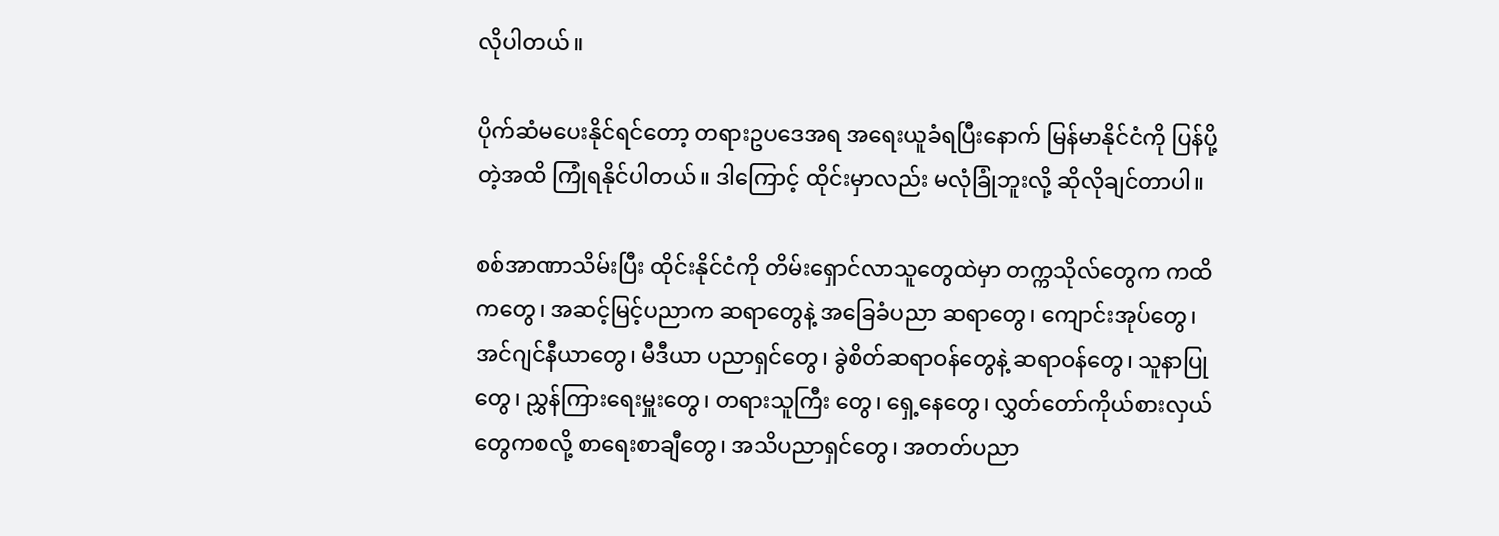လိုပါတယ်။

ပိုက်ဆံမပေးနိုင်ရင်တော့ တရားဥပဒေအရ အရေးယူခံရပြီးနောက် မြန်မာနိုင်ငံကို ပြန်ပို့တဲ့အထိ ကြုံရနိုင်ပါတယ်။ ဒါကြောင့် ထိုင်းမှာလည်း မလုံခြုံဘူးလို့ ဆိုလိုချင်တာပါ။

စစ်အာဏာသိမ်းပြီး ထိုင်းနိုင်ငံကို တိမ်းရှောင်လာသူတွေထဲမှာ တက္ကသိုလ်တွေက ကထိကတွေ၊ အဆင့်မြင့်ပညာက ဆရာတွေနဲ့ အခြေခံပညာ ဆရာတွေ၊ ကျောင်းအုပ်တွေ၊ အင်ဂျင်နီယာတွေ၊ မီဒီယာ ပညာရှင်တွေ၊ ခွဲစိတ်ဆရာဝန်တွေနဲ့ ဆရာဝန်တွေ၊ သူနာပြုတွေ၊ ညွှန်ကြားရေးမှူးတွေ၊ တရားသူကြီး တွေ၊ ရှေ့နေတွေ၊ လွှတ်တော်ကိုယ်စားလှယ်တွေကစလို့ စာရေးစာချီတွေ၊ အသိပညာရှင်တွေ၊ အတတ်ပညာ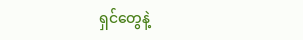ရှင်တွေနဲ့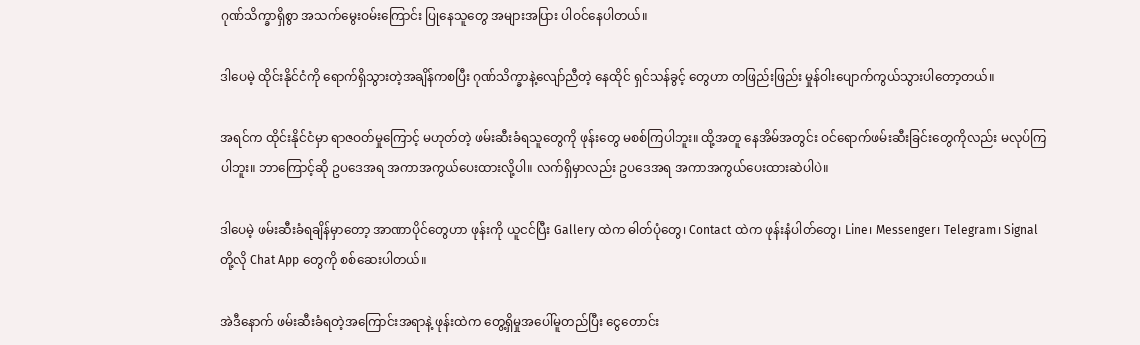ဂုဏ်သိက္ခာရှိစွာ အသက်မွေးဝမ်းကြောင်း ပြုနေသူတွေ အများအပြား ပါဝင်နေပါတယ်။

ဒါပေမဲ့ ထိုင်းနိုင်ငံကို ရောက်ရှိသွားတဲ့အချိန်ကစပြီး ဂုဏ်သိက္ခာနဲ့လျော်ညီတဲ့ နေထိုင် ရှင်သန်ခွင့် တွေဟာ တဖြည်းဖြည်း မှုန်ဝါးပျောက်ကွယ်သွားပါတော့တယ်။

အရင်က ထိုင်းနိုင်ငံမှာ ရာဇဝတ်မှုကြောင့် မဟုတ်တဲ့ ဖမ်းဆီးခံရသူတွေကို ဖုန်းတွေ မစစ်ကြပါဘူး။ ထို့အတူ နေအိမ်အတွင်း ဝင်ရောက်ဖမ်းဆီးခြင်းတွေကိုလည်း မလုပ်ကြပါဘူး။ ဘာကြောင့်ဆို ဥပဒေအရ အကာအကွယ်ပေးထားလို့ပါ။ လက်ရှိမှာလည်း ဥပဒေအရ အကာအကွယ်ပေးထားဆဲပါပဲ။

ဒါပေမဲ့ ဖမ်းဆီးခံရချိန်မှာတော့ အာဏာပိုင်တွေဟာ ဖုန်းကို ယူငင်ပြီး Gallery ထဲက ဓါတ်ပုံတွေ၊ Contact ထဲက ဖုန်းနံပါတ်တွေ၊ Line၊ Messenger၊ Telegram၊ Signal တို့လို Chat App တွေကို စစ်ဆေးပါတယ်။

အဲဒီနောက် ဖမ်းဆီးခံရတဲ့အကြောင်းအရာနဲ့ ဖုန်းထဲက တွေ့ရှိမှုအပေါ်မူတည်ပြီး ငွေတောင်း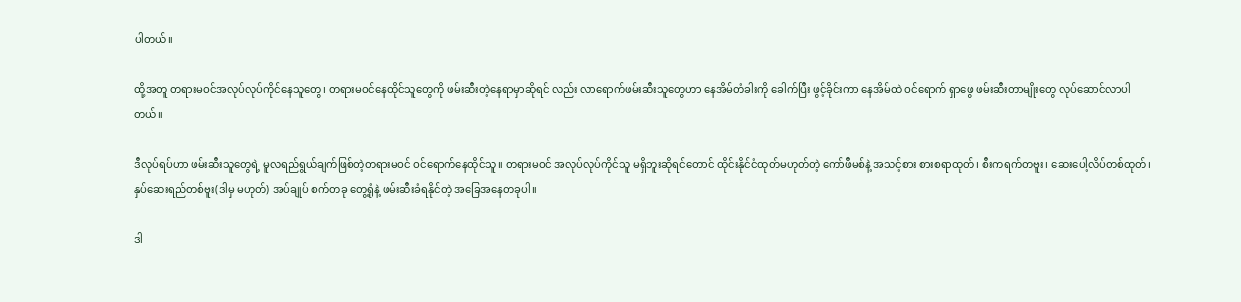ပါတယ်။

ထို့အတူ တရားမဝင်အလုပ်လုပ်ကိုင်နေသူတွေ၊ တရားမဝင်နေထိုင်သူတွေကို ဖမ်းဆီးတဲ့နေရာမှာဆိုရင် လည်း လာရောက်ဖမ်းဆီးသူတွေဟာ နေအိမ်တံခါးကို ခေါက်ပြီး ဖွင့်ခိုင်းကာ နေအိမ်ထဲ ဝင်ရောက် ရှာဖွေ ဖမ်းဆီးတာမျိုးတွေ လုပ်ဆောင်လာပါတယ်။

ဒီလုပ်ရပ်ဟာ ဖမ်းဆီးသူတွေရဲ့ မူလရည်ရွယ်ချက်ဖြစ်တဲ့တရားမဝင် ဝင်ရောက်နေထိုင်သူ။ တရားမဝင် အလုပ်လုပ်ကိုင်သူ မရှိဘူးဆိုရင်တောင် ထိုင်းနိုင်ငံထုတ်မဟုတ်တဲ့ ကော်ဖီမစ်နဲ့ အသင့်စား စားစရာထုတ်၊ စီးကရက်တဗူး၊ ဆေးပေါ့လိပ်တစ်ထုတ်၊ နှပ်ဆေးရည်တစ်ဗူး(ဒါမှ မဟုတ်) အပ်ချုပ် စက်တခု တွေ့ရုံနဲ့ ဖမ်းဆီးခံရနိုင်တဲ့ အခြေအနေတခုပါ။

ဒါ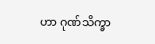ဟာ ဂုဏ်သိက္ခာ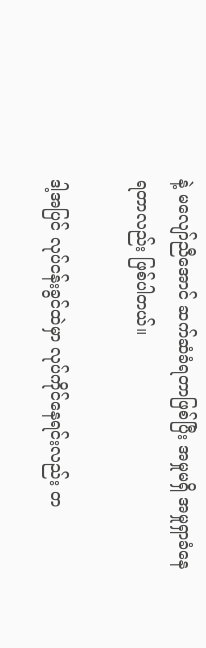နဲ့ မလျော်ညီအောင် ဆက်ဆံခံရတာဖြစ်ပြီး အမှုမရှိ အမှုရှာခံနေရတာလည်း ဖြစ်ပါတယ်။

ဒါ့အပြင် လုပ်ငန်းခွင်ထဲမှာ လုပ်ကိုင်နေရင်းလည်း တ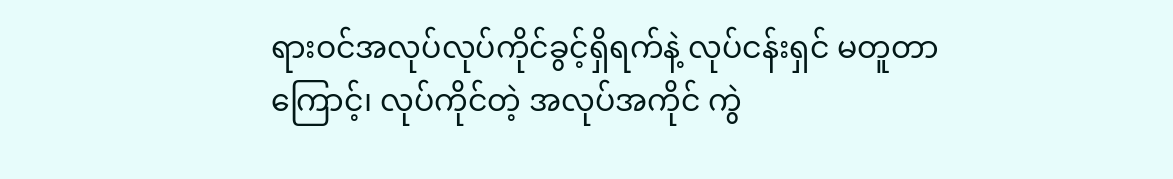ရားဝင်အလုပ်လုပ်ကိုင်ခွင့်ရှိရက်နဲ့ လုပ်ငန်းရှင် မတူတာကြောင့်၊ လုပ်ကိုင်တဲ့ အလုပ်အကိုင် ကွဲ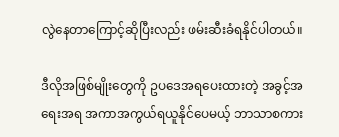လွဲနေတာကြောင့်ဆိုပြီးလည်း ဖမ်းဆီးခံရနိုင်ပါတယ်။

ဒီလိုအဖြစ်မျိုးတွေကို ဥပဒေအရပေးထားတဲ့ အခွင့်အရေးအရ အကာအကွယ်ရယူနိုင်ပေမယ့် ဘာသာစကား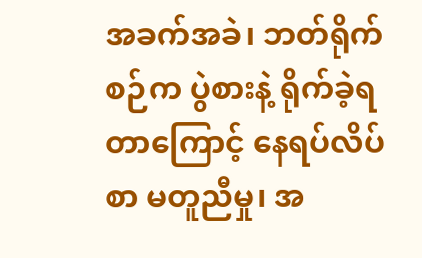အခက်အခဲ၊ ဘတ်ရိုက်စဉ်က ပွဲစားနဲ့ ရိုက်ခဲ့ရတာကြောင့် နေရပ်လိပ်စာ မတူညီမှု၊ အ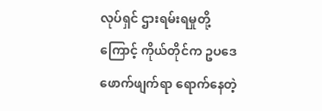လုပ်ရှင် ဌားရမ်းရမှုတို့ကြောင့် ကိုယ်တိုင်က ဥပဒေဖောက်ဖျက်ရာ ရောက်နေတဲ့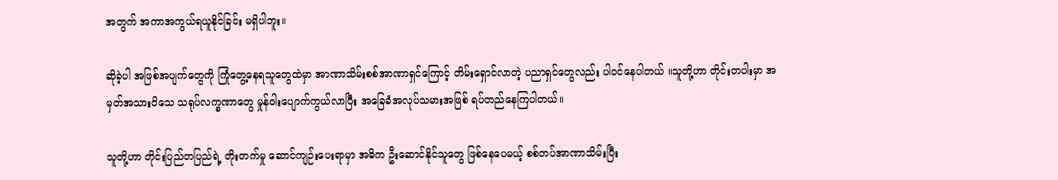အတွက် အကာအကွယ်ရယူနိုင်ခြင်း မရှိပါဘူး။

ဆိုခဲ့ပါ အဖြစ်အပျက်တွေကို ကြုံတွေ့နေရသူတွေထဲမှာ အာဏာသိမ်းစစ်အာဏာရှင်ကြောင့် တိမ်းရှောင်လာတဲ့ ပညာရှင်တွေလည်း ပါဝင်နေပါတယ် ။သူတို့ဟာ တိုင်းတပါးမှာ အမှတ်အသားဝိသေ သရုပ်လက္ခဏာတွေ မှုန်ဝါးပျောက်ကွယ်လာပြီး အခြေခံအလုပ်သမားအဖြစ် ရပ်တည်နေကြပါတယ်။

သူတို့ဟာ တိုင်းပြည်တပြည်ရဲ့ တိုးတက်မှု ဆောင်ကျဉ်းပေးရာမှာ အဓိက ဦးဆောင်နိုင်သူတွေ ဖြစ်နေပေမယ့် စစ်တပ်အာဏာသိမ်းပြီး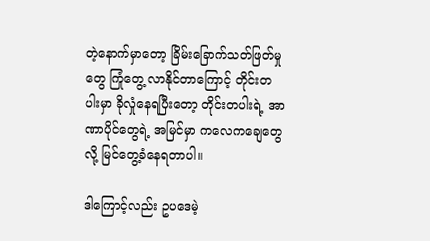တဲ့နောက်မှာတော့ ခြိမ်းခြောက်သတ်ဖြတ်မှုတွေ ကြုံတွေ့ လာနိုင်တာကြောင့် တိုင်းတပါးမှာ ခိုလှုံနေရပြီးတော့ တိုင်းတပါးရဲ့ အာဏာပိုင်တွေရဲ့ အမြင်မှာ ကလေကချေတွေလို့ မြင်တွေ့ခံနေရတာပါ။

ဒါကြောင့်လည်း ဥပဒေမဲ့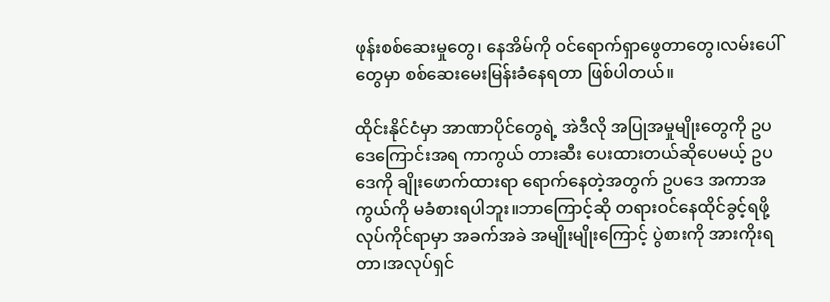ဖုန်းစစ်ဆေးမှုတွေ၊ နေအိမ်ကို ဝင်ရောက်ရှာဖွေတာတွေ၊လမ်းပေါ်တွေမှာ စစ်ဆေးမေးမြန်းခံနေရတာ ဖြစ်ပါတယ်။

ထိုင်းနိုင်ငံမှာ အာဏာပိုင်တွေရဲ့ အဲဒီလို အပြုအမှုမျိုးတွေကို ဥပဒေကြောင်းအရ ကာကွယ် တားဆီး ပေးထားတယ်ဆိုပေမယ့် ဥပဒေကို ချိုးဖောက်ထားရာ ရောက်နေတဲ့အတွက် ဥပဒေ အကာအကွယ်ကို မခံစားရပါဘူး။ဘာကြောင့်ဆို တရားဝင်နေထိုင်ခွင့်ရဖို့ လုပ်ကိုင်ရာမှာ အခက်အခဲ အမျိုးမျိုးကြောင့် ပွဲစားကို အားကိုးရတာ၊အလုပ်ရှင်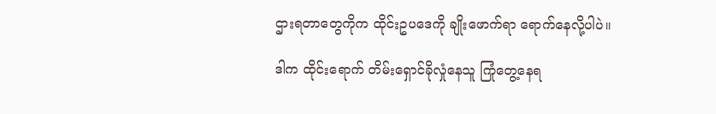ဌားရတာတွေကိုက ထိုင်းဥပဒေကို ချိုးဖောက်ရာ ရောက်နေလို့ပါပဲ။

ဒါက ထိုင်းရောက် တိမ်းရှောင်ခိုလှုံနေသူ ကြုံတွေ့နေရ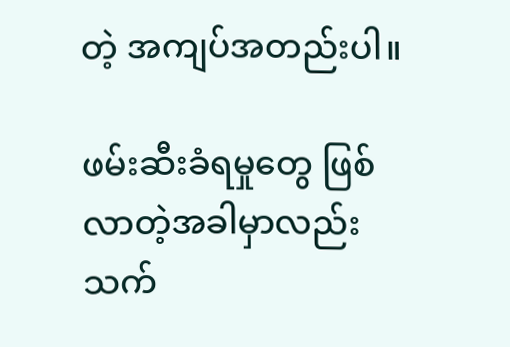တဲ့ အကျပ်အတည်းပါ။

ဖမ်းဆီးခံရမှုတွေ ဖြစ်လာတဲ့အခါမှာလည်း သက်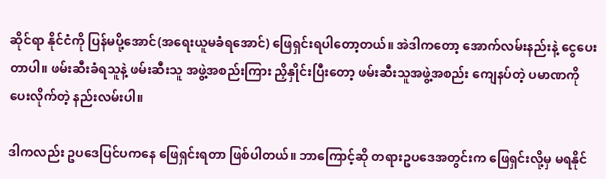ဆိုင်ရာ နိုင်ငံကို ပြန်မပို့အောင်(အရေးယူမခံရအောင်) ဖြေရှင်းရပါတော့တယ်။ အဲဒါကတော့ အောက်လမ်းနည်းနဲ့ ငွေပေးတာပါ။ ဖမ်းဆီးခံရသူနဲ့ ဖမ်းဆီးသူ အဖွဲ့အစည်းကြား ညှိနှိုင်းပြီးတော့ ဖမ်းဆီးသူအဖွဲ့အစည်း ကျေနပ်တဲ့ ပမာဏကို ပေးလိုက်တဲ့ နည်းလမ်းပါ။

ဒါကလည်း ဥပဒေပြင်ပကနေ ဖြေရှင်းရတာ ဖြစ်ပါတယ်။ ဘာကြောင့်ဆို တရားဥပဒေအတွင်းက ဖြေရှင်းလို့မှ မရနိုင်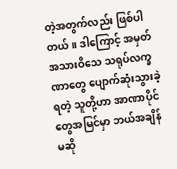တဲ့အတွက်လည်း ဖြစ်ပါတယ်။ ဒါကြောင့် အမှတ်အသားဝိသေ သရုပ်လက္ခဏာတွေ ပျောက်ဆုံးသွားခဲ့ရတဲ့ သူတို့ဟာ အာဏာပိုင်တွေအမြင်မှာ ဘယ်အချိန်မဆို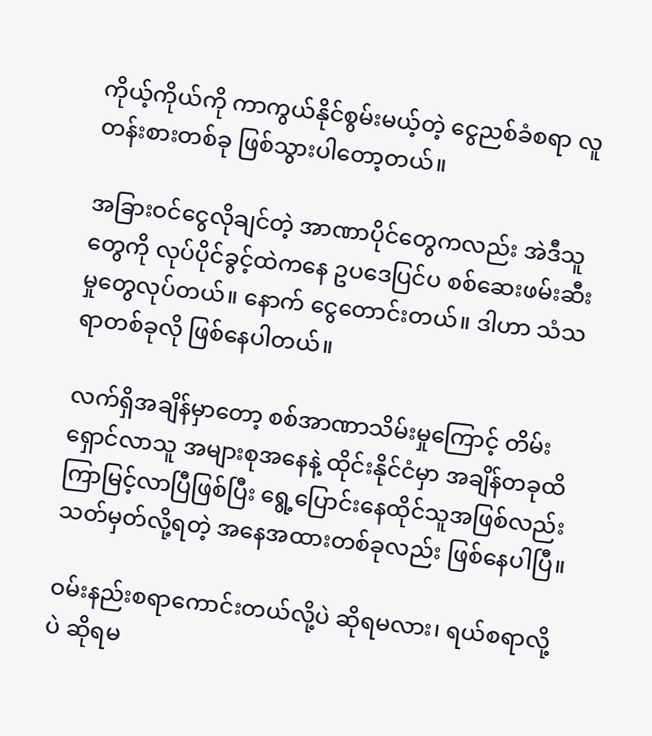ကိုယ့်ကိုယ်ကို ကာကွယ်နိုင်စွမ်းမယ့်တဲ့ ငွေညစ်ခံစရာ လူတန်းစားတစ်ခု ဖြစ်သွားပါတော့တယ်။

အခြားဝင်ငွေလိုချင်တဲ့ အာဏာပိုင်တွေကလည်း အဲဒီသူတွေကို လုပ်ပိုင်ခွင့်ထဲကနေ ဥပဒေပြင်ပ စစ်ဆေးဖမ်းဆီးမှုတွေလုပ်တယ်။ နောက် ငွေတောင်းတယ်။ ဒါဟာ သံသရာတစ်ခုလို ဖြစ်နေပါတယ်။

လက်ရှိအချိန်မှာတော့ စစ်အာဏာသိမ်းမှုကြောင့် တိမ်းရှောင်လာသူ အများစုအနေနဲ့ ထိုင်းနိုင်ငံမှာ အချိန်တခုထိ ကြာမြင့်လာပြီဖြစ်ပြီး ရွေ့ပြောင်းနေထိုင်သူအဖြစ်လည်း သတ်မှတ်လို့ရတဲ့ အနေအထားတစ်ခုလည်း ဖြစ်နေပါပြီ။

ဝမ်းနည်းစရာကောင်းတယ်လို့ပဲ ဆိုရမလား၊ ရယ်စရာလို့ပဲ ဆိုရမ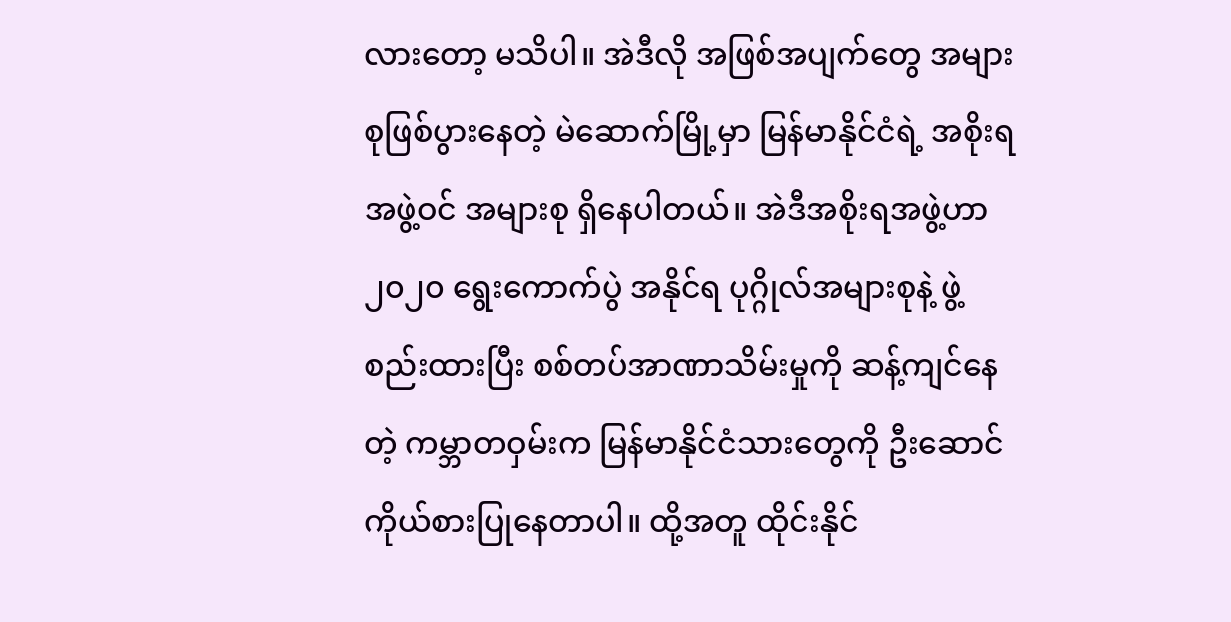လားတော့ မသိပါ။ အဲဒီလို အဖြစ်အပျက်တွေ အများစုဖြစ်ပွားနေတဲ့ မဲဆောက်မြို့မှာ မြန်မာနိုင်ငံရဲ့ အစိုးရအဖွဲ့ဝင် အများစု ရှိနေပါတယ်။ အဲဒီအစိုးရအဖွဲ့ဟာ ၂၀၂၀ ရွေးကောက်ပွဲ အနိုင်ရ ပုဂ္ဂိုလ်အများစုနဲ့ ဖွဲ့စည်းထားပြီး စစ်တပ်အာဏာသိမ်းမှုကို ဆန့်ကျင်နေတဲ့ ကမ္ဘာတဝှမ်းက မြန်မာနိုင်ငံသားတွေကို ဦးဆောင် ကိုယ်စားပြုနေတာပါ။ ထို့အတူ ထိုင်းနိုင်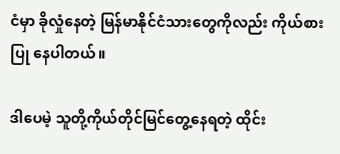ငံမှာ ခိုလှုံနေတဲ့ မြန်မာနိုင်ငံသားတွေကိုလည်း ကိုယ်စားပြု နေပါတယ်။

ဒါပေမဲ့ သူတို့ကိုယ်တိုင်မြင်တွေ့နေရတဲ့ ထိုင်း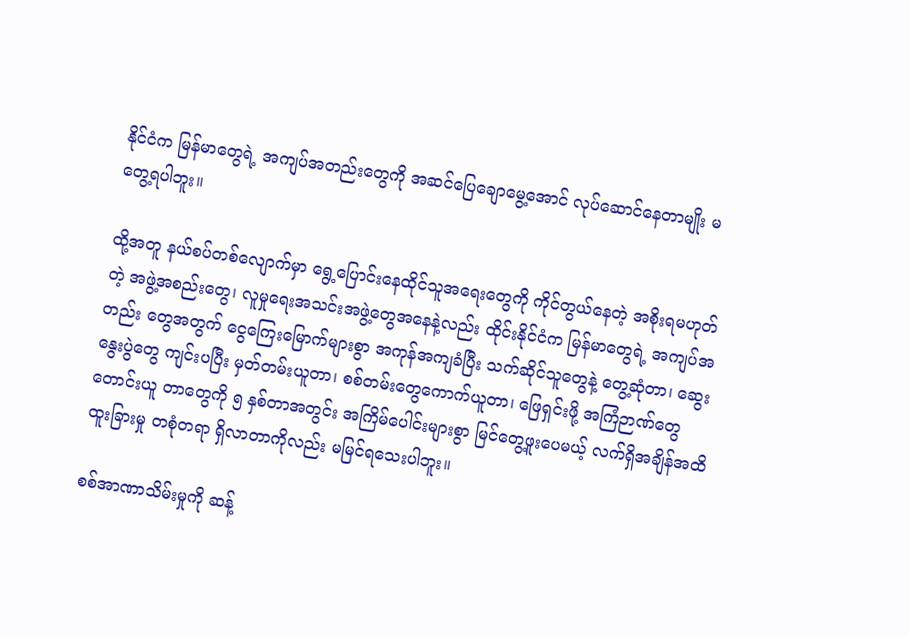နိုင်ငံက မြန်မာတွေရဲ့ အကျပ်အတည်းတွေကို အဆင်ပြေချောမွေ့အောင် လုပ်ဆောင်နေတာမျိုး မတွေ့ရပါဘူး။

ထို့အတူ နယ်စပ်တစ်လျောက်မှာ ရွေ့ပြောင်းနေထိုင်သူအရေးတွေကို ကိုင်တွယ်နေတဲ့ အစိုးရမဟုတ်တဲ့ အဖွဲ့အစည်းတွေ၊ လူမှုရေးအသင်းအဖွဲ့တွေအနေနဲ့လည်း ထိုင်းနိုင်ငံက မြန်မာတွေရဲ့ အကျပ်အတည်း တွေအတွက် ငွေကြေးမြောက်များစွာ အကုန်အကျခံပြီး သက်ဆိုင်သူတွေနဲ့ တွေ့ဆုံတာ၊ ဆွေးနွေးပွဲတွေ ကျင်းပပြီး မှတ်တမ်းယူတာ၊ စစ်တမ်းတွေကောက်ယူတာ၊ ဖြေရှင်းဖို့ အကြံဉာဏ်တွေ တောင်းယူ တာတွေကို ၅ နှစ်တာအတွင်း အကြိမ်ပေါင်းများစွာ မြင်တွေ့ဖူးပေမယ့် လက်ရှိအချိန်အထိ ထူးခြားမှု တစုံတရာ ရှိလာတာကိုလည်း မမြင်ရသေးပါဘူး။

စစ်အာဏာသိမ်းမှုကို ဆန့်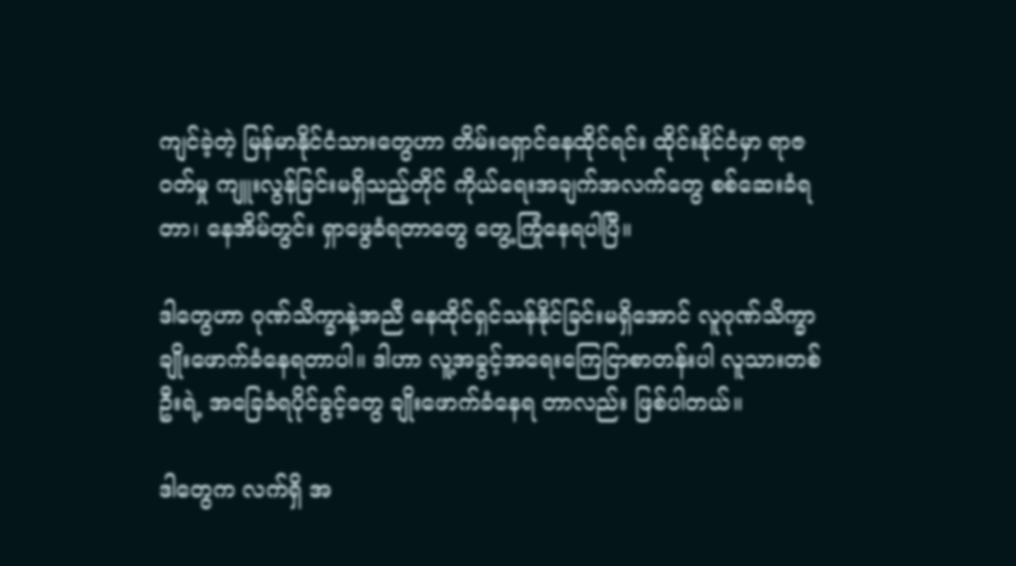ကျင်ခဲ့တဲ့ မြန်မာနိုင်ငံသားတွေဟာ တိမ်းရှောင်နေထိုင်ရင်း ထိုင်းနိုင်ငံမှာ ရာဇဝတ်မှု ကျူးလွန်ခြင်းမရှိသည့်တိုင် ကိုယ်ရေးအချက်အလက်တွေ စစ်ဆေးခံရတာ၊ နေအိမ်တွင်း ရှာဖွေခံရတာတွေ တွေ့ကြုံနေရပါပြီ။

ဒါတွေဟာ ဂုဏ်သိက္ခာနဲ့အညီ နေထိုင်ရှင်သန်နိုင်ခြင်းမရှိအောင် လူဂုဏ်သိက္ခာ ချိုးဖောက်ခံနေရတာပါ။ ဒါဟာ လူ့အခွင့်အရေးကြေငြာစာတန်းပါ လူသားတစ်ဦးရဲ့ အခြေခံရပိုင်ခွင့်တွေ ချိုးဖောက်ခံနေရ တာလည်း ဖြစ်ပါတယ်။

ဒါတွေက လက်ရှိ အ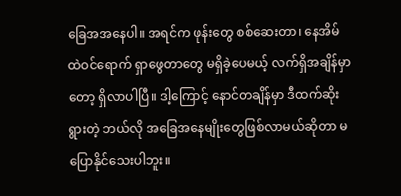ခြေအအနေပါ။ အရင်က ဖုန်းတွေ စစ်ဆေးတာ၊ နေအိမ်ထဲဝင်ရောက် ရှာဖွေတာတွေ မရှိခဲ့ပေမယ့် လက်ရှိအချိန်မှာတော့ ရှိလာပါပြီ။ ဒါ့ကြောင့် နောင်တချိန်မှာ ဒီထက်ဆိုးရွားတဲ့ ဘယ်လို အခြေအနေမျိုးတွေဖြစ်လာမယ်ဆိုတာ မပြောနိုင်သေးပါဘူး။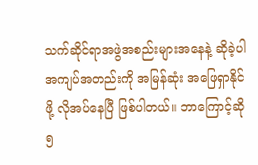သက်ဆိုင်ရာအဖွဲအစည်းများအနေနဲ့ ဆိုခဲ့ပါ အကျပ်အတည်းကို အမြန်ဆုံး အဖြေရှာနိုင်ဖို့ လိုအပ်နေပြီ ဖြစ်ပါတယ်။ ဘာကြောင့်ဆို ၅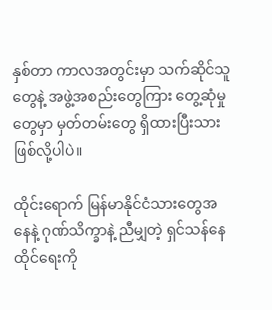နှစ်တာ ကာလအတွင်းမှာ သက်ဆိုင်သူတွေနဲ့ အဖွဲ့အစည်းတွေကြား တွေ့ဆုံမှုတွေမှာ မှတ်တမ်းတွေ ရှိထားပြီးသားဖြစ်လို့ပါပဲ။

ထိုင်းရောက် မြန်မာနိုင်ငံသားတွေအနေနဲ့ ဂုဏ်သိက္ခာနဲ့ ညီမျှတဲ့ ရှင်သန်နေထိုင်ရေးကို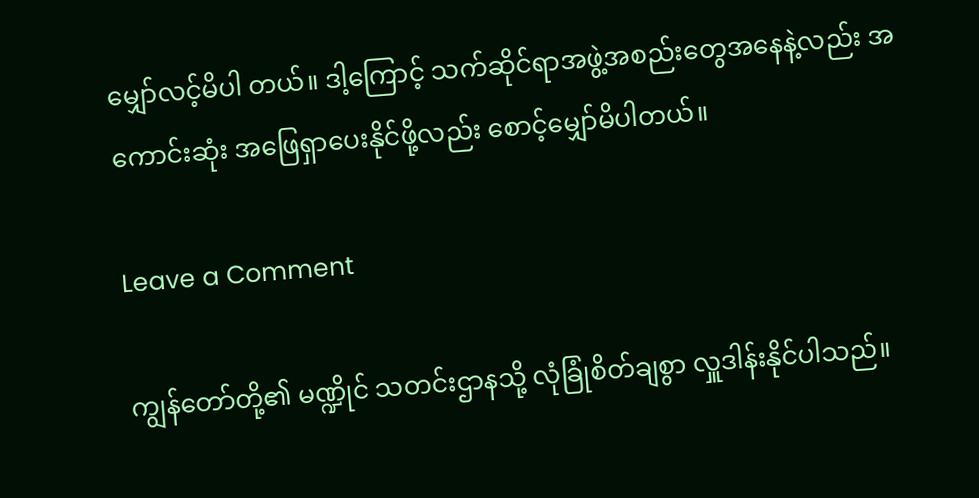မျှော်လင့်မိပါ တယ်။ ဒါ့ကြောင့် သက်ဆိုင်ရာအဖွဲ့အစည်းတွေအနေနဲ့လည်း အကောင်းဆုံး အဖြေရှာပေးနိုင်ဖို့လည်း စောင့်မျှော်မိပါတယ်။

Leave a Comment

ကျွန်တော်တို့၏ မဏ္ဍိုင် သတင်းဌာနသို့ လုံခြုံစိတ်ချစွာ လှူဒါန်းနိုင်ပါသည်။